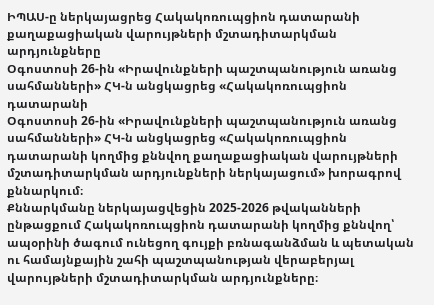ԻՊԱՍ-ը ներկայացրեց Հակակոռուպցիոն դատարանի քաղաքացիական վարույթների մշտադիտարկման արդյունքները
Օգոստոսի 26-ին «Իրավունքների պաշտպանություն առանց սահմանների» ՀԿ-ն անցկացրեց «Հակակոռուպցիոն դատարանի
Օգոստոսի 26-ին «Իրավունքների պաշտպանություն առանց սահմանների» ՀԿ-ն անցկացրեց «Հակակոռուպցիոն դատարանի կողմից քննվող քաղաքացիական վարույթների մշտադիտարկման արդյունքների ներկայացում» խորագրով քննարկում։
Քննարկմանը ներկայացվեցին 2025-2026 թվականների ընթացքում Հակակոռուպցիոն դատարանի կողմից քննվող՝ ապօրինի ծագում ունեցող գույքի բռնագանձման և պետական ու համայնքային շահի պաշտպանության վերաբերյալ վարույթների մշտադիտարկման արդյունքները։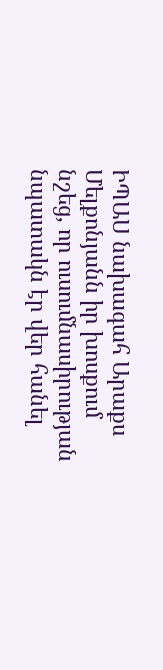ԻՊԱՍ նախագահ Արաքս Մելքոնյանն իր խոսքում նշեց, որ ուսումնասիրության նպատակն էր վեր հանել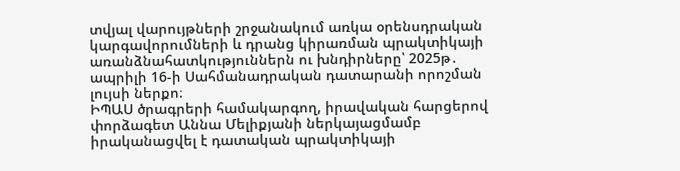տվյալ վարույթների շրջանակում առկա օրենսդրական կարգավորումների և դրանց կիրառման պրակտիկայի առանձնահատկություններն ու խնդիրները՝ 2025թ․ ապրիլի 16-ի Սահմանադրական դատարանի որոշման լույսի ներքո։
ԻՊԱՍ ծրագրերի համակարգող, իրավական հարցերով փորձագետ Աննա Մելիքյանի ներկայացմամբ իրականացվել է դատական պրակտիկայի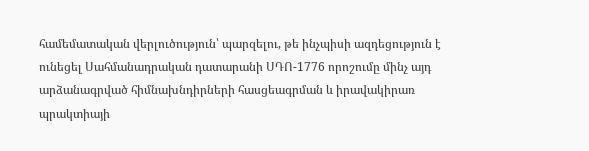համեմատական վերլուծություն՝ պարզելու, թե ինչպիսի ազդեցություն է ունեցել Սահմանադրական դատարանի ՍԴՈ-1776 որոշումը մինչ այդ արձանագրված հիմնախնդիրների հասցեագրման և իրավակիրառ պրակտիայի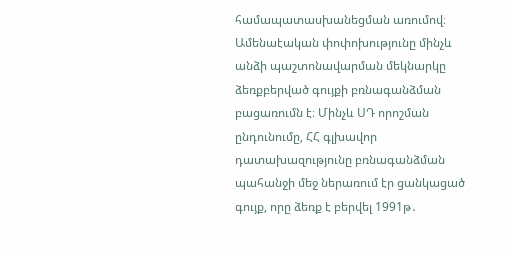համապատասխանեցման առումով։
Ամենաէական փոփոխությունը մինչև անձի պաշտոնավարման մեկնարկը ձեռքբերված գույքի բռնագանձման բացառումն է։ Մինչև ՍԴ որոշման ընդունումը, ՀՀ գլխավոր դատախազությունը բռնագանձման պահանջի մեջ ներառում էր ցանկացած գույք, որը ձեռք է բերվել 1991թ․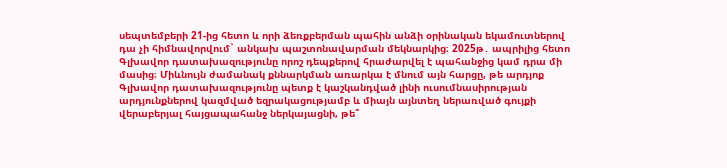սեպտեմբերի 21-ից հետո և որի ձեռքբերման պահին անձի օրինական եկամուտներով դա չի հիմնավորվում` անկախ պաշտոնավարման մեկնարկից։ 2025թ․ ապրիլից հետո Գլխավոր դատախազությունը որոշ դեպքերով հրաժարվել է պահանջից կամ դրա մի մասից։ Միևնույն ժամանակ քննարկման առարկա է մնում այն հարցը, թե արդյոք Գլխավոր դատախազությունը պետք է կաշկանդված լինի ուսումնասիրության արդյունքներով կազմված եզրակացությամբ և միայն այնտեղ ներառված գույքի վերաբերյալ հայցապահանջ ներկայացնի, թե՞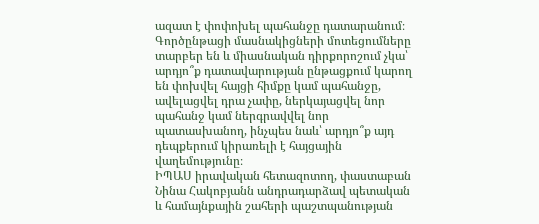ազատ է փոփոխել պահանջը դատարանում։ Գործընթացի մասնակիցների մոտեցումները տարբեր են և միասնական դիրքորոշում չկա՝ արդյո՞ք դատավարության ընթացքում կարող են փոխվել հայցի հիմքը կամ պահանջը, ավելացվել դրա չափը, ներկայացվել նոր պահանջ կամ ներգրավվել նոր պատասխանող, ինչպես նաև՝ արդյո՞ք այդ դեպքերում կիրառելի է հայցային վաղեմությունը։
ԻՊԱՍ իրավական հետազոտող, փաստաբան Նինա Հակոբյանն անդրադարձավ պետական և համայնքային շահերի պաշտպանության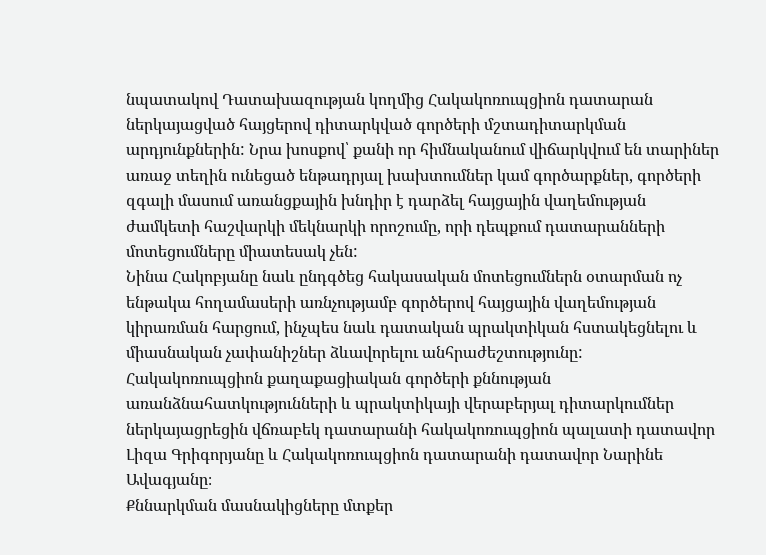նպատակով Դատախազության կողմից Հակակոռուպցիոն դատարան ներկայացված հայցերով դիտարկված գործերի մշտադիտարկման արդյունքներին: Նրա խոսքով՝ քանի որ հիմնականում վիճարկվում են տարիներ առաջ տեղին ունեցած ենթադրյալ խախտումներ կամ գործարքներ, գործերի զգալի մասում առանցքային խնդիր է դարձել հայցային վաղեմության ժամկետի հաշվարկի մեկնարկի որոշումը, որի դեպքում դատարանների մոտեցումները միատեսակ չեն:
Նինա Հակոբյանը նաև ընդգծեց հակասական մոտեցումներն օտարման ոչ ենթակա հողամասերի առնչությամբ գործերով հայցային վաղեմության կիրառման հարցում, ինչպես նաև դատական պրակտիկան հստակեցնելու և միասնական չափանիշներ ձևավորելու անհրաժեշտությունը:
Հակակոռուպցիոն քաղաքացիական գործերի քննության առանձնահատկությունների և պրակտիկայի վերաբերյալ դիտարկումներ ներկայացրեցին վճռաբեկ դատարանի հակակոռուպցիոն պալատի դատավոր Լիզա Գրիգորյանը և Հակակոռուպցիոն դատարանի դատավոր Նարինե Ավագյանը։
Քննարկման մասնակիցները մտքեր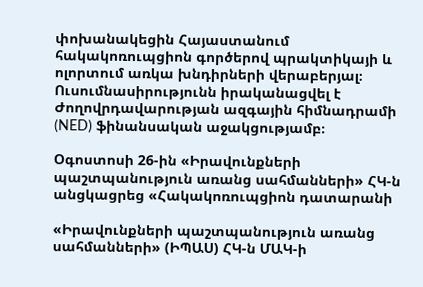փոխանակեցին Հայաստանում հակակոռուպցիոն գործերով պրակտիկայի և ոլորտում առկա խնդիրների վերաբերյալ։
Ուսումնասիրությունն իրականացվել է Ժողովրդավարության ազգային հիմնադրամի (NED) ֆինանսական աջակցությամբ։

Օգոստոսի 26-ին «Իրավունքների պաշտպանություն առանց սահմանների» ՀԿ-ն անցկացրեց «Հակակոռուպցիոն դատարանի

«Իրավունքների պաշտպանություն առանց սահմանների» (ԻՊԱՍ) ՀԿ-ն ՄԱԿ-ի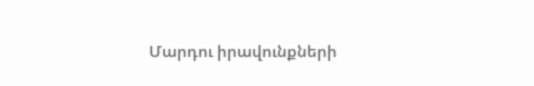Մարդու իրավունքների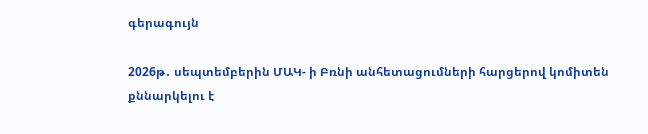գերագույն

2026թ․ սեպտեմբերին ՄԱԿ- ի Բռնի անհետացումների հարցերով կոմիտեն քննարկելու է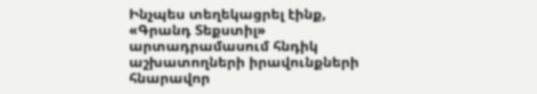Ինչպես տեղեկացրել էինք, «Գրանդ Տեքստիլ» արտադրամասում հնդիկ աշխատողների իրավունքների հնարավոր